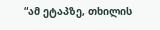“ამ ეტაპზე, თხილის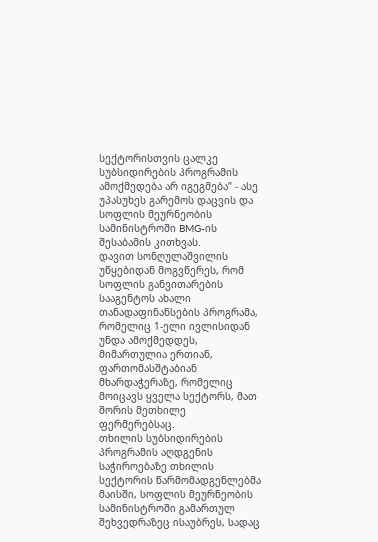სექტორისთვის ცალკე სუბსიდირების პროგრამის ამოქმედება არ იგეგმება” - ასე უპასუხეს გარემოს დაცვის და სოფლის მეურნეობის სამინისტროში BMG-ის შესაბამის კითხვას.
დავით სონღულაშვილის უწყებიდან მოგვწერეს, რომ სოფლის განვითარების სააგენტოს ახალი თანადაფინანსების პროგრამა, რომელიც 1-ელი ივლისიდან უნდა ამოქმედდეს, მიმართულია ერთიან, ფართომასშტაბიან მხარდაჭერაზე, რომელიც მოიცავს ყველა სექტორს, მათ შორის მეთხილე ფერმერებსაც.
თხილის სუბსიდირების პროგრამის აღდგენის საჭიროებაზე თხილის სექტორის წარმომადგენლებმა მაისში, სოფლის მეურნეობის სამინისტროში გამართულ შეხვედრაზეც ისაუბრეს, სადაც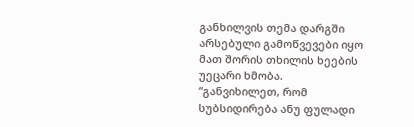განხილვის თემა დარგში არსებული გამოწვევები იყო მათ შორის თხილის ხეების უეცარი ხმობა.
“განვიხილეთ, რომ სუბსიდირება ანუ ფულადი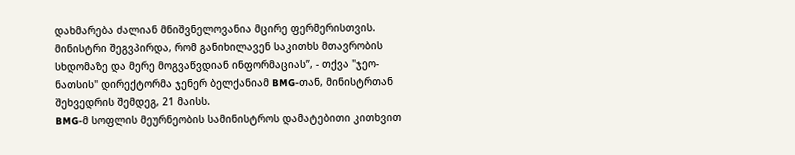დახმარება ძალიან მნიშვნელოვანია მცირე ფერმერისთვის. მინისტრი შეგვპირდა, რომ განიხილავენ საკითხს მთავრობის სხდომაზე და მერე მოგვაწვდიან ინფორმაციას”, - თქვა "ჯეო-ნათსის" დირექტორმა ჯენერ ბელქანიამ BMG-თან, მინისტრთან შეხვედრის შემდეგ, 21 მაისს.
BMG-მ სოფლის მეურნეობის სამინისტროს დამატებითი კითხვით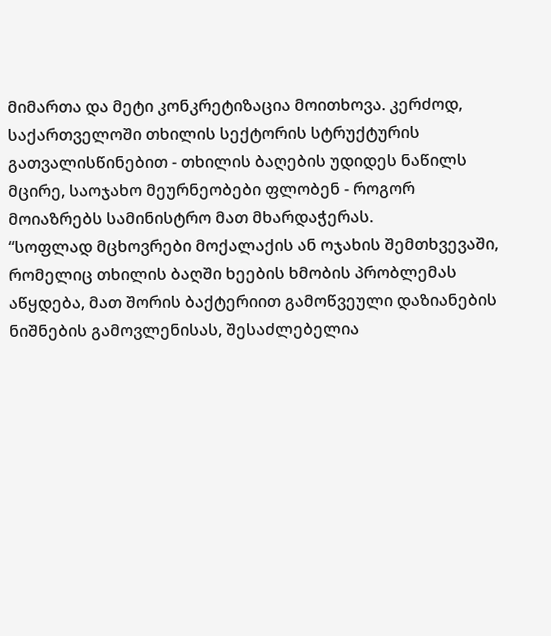მიმართა და მეტი კონკრეტიზაცია მოითხოვა. კერძოდ, საქართველოში თხილის სექტორის სტრუქტურის გათვალისწინებით - თხილის ბაღების უდიდეს ნაწილს მცირე, საოჯახო მეურნეობები ფლობენ - როგორ მოიაზრებს სამინისტრო მათ მხარდაჭერას.
“სოფლად მცხოვრები მოქალაქის ან ოჯახის შემთხვევაში, რომელიც თხილის ბაღში ხეების ხმობის პრობლემას აწყდება, მათ შორის ბაქტერიით გამოწვეული დაზიანების ნიშნების გამოვლენისას, შესაძლებელია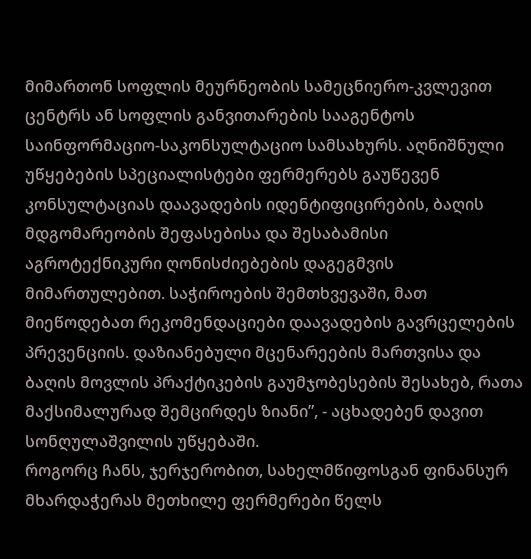მიმართონ სოფლის მეურნეობის სამეცნიერო-კვლევით ცენტრს ან სოფლის განვითარების სააგენტოს საინფორმაციო-საკონსულტაციო სამსახურს. აღნიშნული უწყებების სპეციალისტები ფერმერებს გაუწევენ კონსულტაციას დაავადების იდენტიფიცირების, ბაღის მდგომარეობის შეფასებისა და შესაბამისი აგროტექნიკური ღონისძიებების დაგეგმვის მიმართულებით. საჭიროების შემთხვევაში, მათ მიეწოდებათ რეკომენდაციები დაავადების გავრცელების პრევენციის. დაზიანებული მცენარეების მართვისა და ბაღის მოვლის პრაქტიკების გაუმჯობესების შესახებ, რათა მაქსიმალურად შემცირდეს ზიანი”, - აცხადებენ დავით სონღულაშვილის უწყებაში.
როგორც ჩანს, ჯერჯერობით, სახელმწიფოსგან ფინანსურ მხარდაჭერას მეთხილე ფერმერები წელს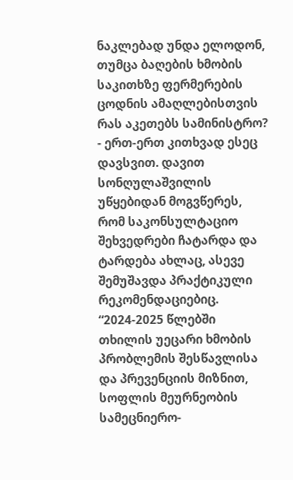ნაკლებად უნდა ელოდონ, თუმცა ბაღების ხმობის საკითხზე ფერმერების ცოდნის ამაღლებისთვის რას აკეთებს სამინისტრო? - ერთ-ერთ კითხვად ესეც დავსვით. დავით სონღულაშვილის უწყებიდან მოგვწერეს, რომ საკონსულტაციო შეხვედრები ჩატარდა და ტარდება ახლაც, ასევე შემუშავდა პრაქტიკული რეკომენდაციებიც.
“2024-2025 წლებში თხილის უეცარი ხმობის პრობლემის შესწავლისა და პრევენციის მიზნით, სოფლის მეურნეობის სამეცნიერო-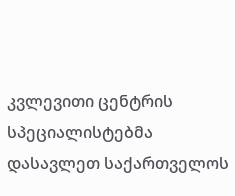კვლევითი ცენტრის სპეციალისტებმა დასავლეთ საქართველოს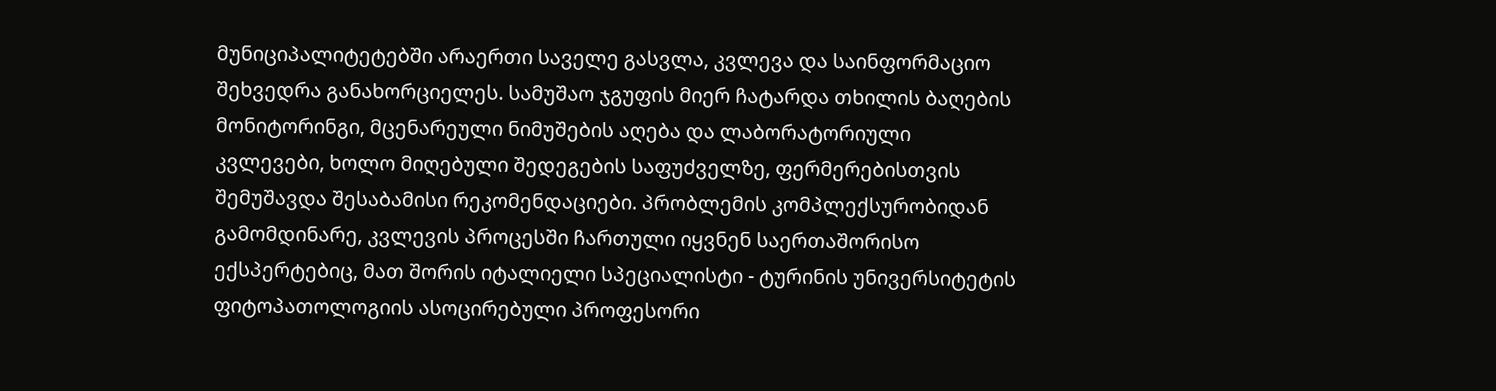მუნიციპალიტეტებში არაერთი საველე გასვლა, კვლევა და საინფორმაციო შეხვედრა განახორციელეს. სამუშაო ჯგუფის მიერ ჩატარდა თხილის ბაღების მონიტორინგი, მცენარეული ნიმუშების აღება და ლაბორატორიული კვლევები, ხოლო მიღებული შედეგების საფუძველზე, ფერმერებისთვის შემუშავდა შესაბამისი რეკომენდაციები. პრობლემის კომპლექსურობიდან გამომდინარე, კვლევის პროცესში ჩართული იყვნენ საერთაშორისო ექსპერტებიც, მათ შორის იტალიელი სპეციალისტი - ტურინის უნივერსიტეტის ფიტოპათოლოგიის ასოცირებული პროფესორი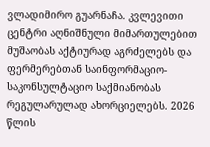ვლადიმირო გუარნაჩა. კვლევითი ცენტრი აღნიშნული მიმართულებით მუშაობას აქტიურად აგრძელებს და ფერმერებთან საინფორმაციო-საკონსულტაციო საქმიანობას რეგულარულად ახორციელებს. 2026 წლის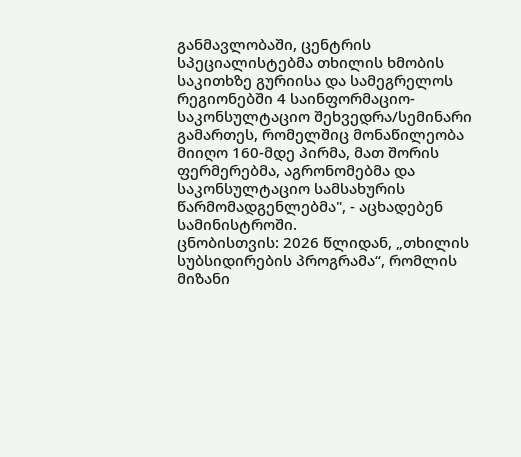განმავლობაში, ცენტრის სპეციალისტებმა თხილის ხმობის საკითხზე გურიისა და სამეგრელოს რეგიონებში 4 საინფორმაციო-საკონსულტაციო შეხვედრა/სემინარი გამართეს, რომელშიც მონაწილეობა მიიღო 160-მდე პირმა, მათ შორის ფერმერებმა, აგრონომებმა და საკონსულტაციო სამსახურის წარმომადგენლებმა", - აცხადებენ სამინისტროში.
ცნობისთვის: 2026 წლიდან, „თხილის სუბსიდირების პროგრამა“, რომლის მიზანი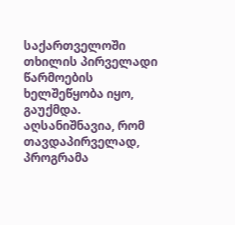საქართველოში თხილის პირველადი წარმოების ხელშეწყობა იყო, გაუქმდა. აღსანიშნავია, რომ თავდაპირველად, პროგრამა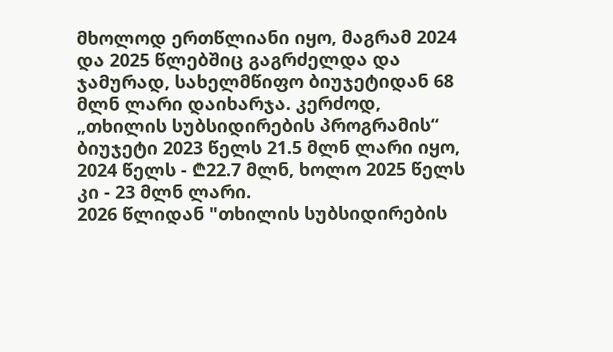მხოლოდ ერთწლიანი იყო, მაგრამ 2024 და 2025 წლებშიც გაგრძელდა და ჯამურად, სახელმწიფო ბიუჯეტიდან 68 მლნ ლარი დაიხარჯა. კერძოდ, „თხილის სუბსიდირების პროგრამის“ ბიუჯეტი 2023 წელს 21.5 მლნ ლარი იყო, 2024 წელს - ₾22.7 მლნ, ხოლო 2025 წელს კი - 23 მლნ ლარი.
2026 წლიდან "თხილის სუბსიდირების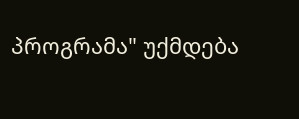პროგრამა" უქმდება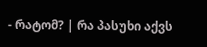- რატომ? | რა პასუხი აქვს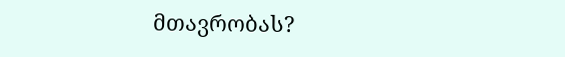მთავრობას?